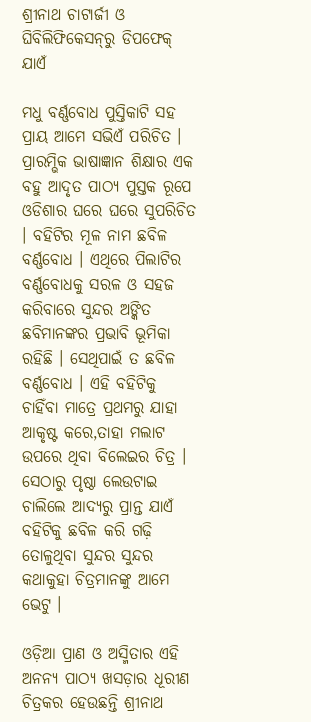ଶ୍ରୀନାଥ ଚାଟାର୍ଜୀ ଓ ଘିବିଲିଫିକେସନ୍‌ରୁ ଡିପଫେକ୍ ଯାଏଁ

ମଧୁ ବର୍ଣ୍ଣବୋଧ ପୁସ୍ତିକାଟି ସହ ପ୍ରାୟ ଆମେ ସଭିଏଁ ପରିଚିତ । ପ୍ରାରମ୍ଭିକ ଭାଷାଜ୍ଞାନ ଶିକ୍ଷାର ଏକ ବହୁ ଆଦୃତ ପାଠ୍ୟ ପୁସ୍ତକ ରୂପେ ଓଡିଶାର ଘରେ ଘରେ ସୁପରିଚିତ । ବହିଟିର ମୂଳ ନାମ ଛବିଳ ବର୍ଣ୍ଣବୋଧ । ଏଥିରେ ପିଲାଟିର ବର୍ଣ୍ଣବୋଧକୁ ସରଳ ଓ ସହଜ କରିବାରେ ସୁନ୍ଦର ଅଙ୍କିତ ଛବିମାନଙ୍କର ପ୍ରଭାବି ଭୂମିକା ରହିଛି । ସେଥିପାଇଁ ତ ଛବିଳ ବର୍ଣ୍ଣବୋଧ । ଏହି ବହିଟିକୁ ଚାହିଁବା ମାତ୍ରେ ପ୍ରଥମରୁ ଯାହା ଆକୃଷ୍ଟ କରେ,ତାହା ମଲାଟ ଉପରେ ଥିବା ବିଲେଇର ଚିତ୍ର । ସେଠାରୁ ପୃଷ୍ଠା ଲେଉଟାଇ ଚାଲିଲେ ଆଦ୍ୟରୁ ପ୍ରାନ୍ତ ଯାଏଁ ବହିଟିକୁ ଛବିଳ କରି ଗଢ଼ି ତୋଳୁଥିବା ସୁନ୍ଦର ସୁନ୍ଦର କଥାକୁହା ଚିତ୍ରମାନଙ୍କୁ ଆମେ ଭେଟୁ ।

ଓଡ଼ିଆ ପ୍ରାଣ ଓ ଅସ୍ମିତାର ଏହି ଅନନ୍ୟ ପାଠ୍ୟ ଖସଡ଼ାର ଧୂରୀଣ ଚିତ୍ରକର ହେଉଛନ୍ତି ଶ୍ରୀନାଥ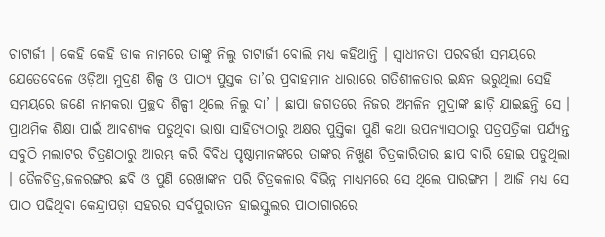ଚାଟାର୍ଜୀ । କେହି କେହି ଡାକ ନାମରେ ତାଙ୍କୁ ନିଲୁ ଚାଟାର୍ଜୀ ବୋଲି ମଧ୍ୟ କହିଥାନ୍ତି । ସ୍ୱାଧୀନତା ପରବର୍ତ୍ତୀ ସମୟରେ ଯେତେବେଳେ ଓଡ଼ିଆ ମୁଦ୍ରଣ ଶିଳ୍ପ ଓ ପାଠ୍ୟ ପୁସ୍ତକ ତା’ର ପ୍ରବାହମାନ ଧାରାରେ ଗତିଶୀଳତାର ଇନ୍ଧନ ଭରୁଥିଲା ସେହି ସମୟରେ ଜଣେ ନାମକରା ପ୍ରଚ୍ଛଦ ଶିଳ୍ପୀ ଥିଲେ ନିଲୁ ଦା’ । ଛାପା ଜଗତରେ ନିଜର ଅମଳିନ ମୁଦ୍ରାଙ୍କ ଛାଡ଼ି ଯାଇଛନ୍ତି ସେ । ପ୍ରାଥମିକ ଶିକ୍ଷା ପାଇଁ ଆବଶ୍ୟକ ପଡୁଥିବା ଭାଷା ସାହିତ୍ୟଠାରୁ ଅକ୍ଷର ପୁସ୍ତିକା ପୁଣି କଥା ଉପନ୍ୟାସଠାରୁ ପତ୍ରପତ୍ରିକା ପର୍ଯ୍ୟନ୍ତ ସବୁଠି ମଲାଟର ଚିତ୍ରଣଠାରୁ ଆରମ୍ଭ କରି ବିବିଧ ପୃଷ୍ଠାମାନଙ୍କରେ ତାଙ୍କର ନିଖୁଣ ଚିତ୍ରକାରିତାର ଛାପ ବାରି ହୋଇ ପଡୁଥିଲା । ତୈଳଚିତ୍ର,ଜଳରଙ୍ଗର ଛବି ଓ ପୁଣି ରେଖାଙ୍କନ ପରି ଚିତ୍ରକଳାର ବିଭିନ୍ନ ମାଧ୍ୟମରେ ସେ ଥିଲେ ପାରଙ୍ଗମ । ଆଜି ମଧ୍ୟ ସେ ପାଠ ପଢିଥିବା କେନ୍ଦ୍ରାପଡ଼ା ସହରର ସର୍ବପୁରାତନ ହାଇସ୍କୁଲର ପାଠାଗାରରେ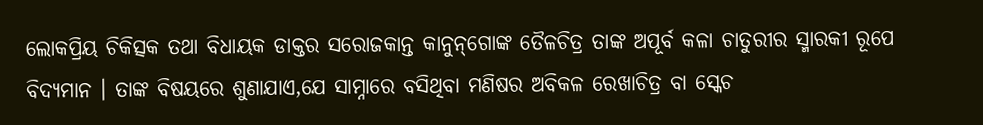ଲୋକପ୍ରିୟ ଚିକିତ୍ସକ ତଥା ବିଧାୟକ ଡାକ୍ତର ସରୋଜକାନ୍ତ କାନୁନ୍‌ଗୋଙ୍କ ତୈଳଚିତ୍ର ତାଙ୍କ ଅପୂର୍ବ କଳା ଚାତୁରୀର ସ୍ମାରକୀ ରୂପେ ବିଦ୍ୟମାନ । ତାଙ୍କ ବିଷୟରେ ଶୁଣାଯାଏ,ଯେ ସାମ୍ନାରେ ବସିଥିବା ମଣିଷର ଅବିକଳ ରେଖାଚିତ୍ର ବା ସ୍କେଚ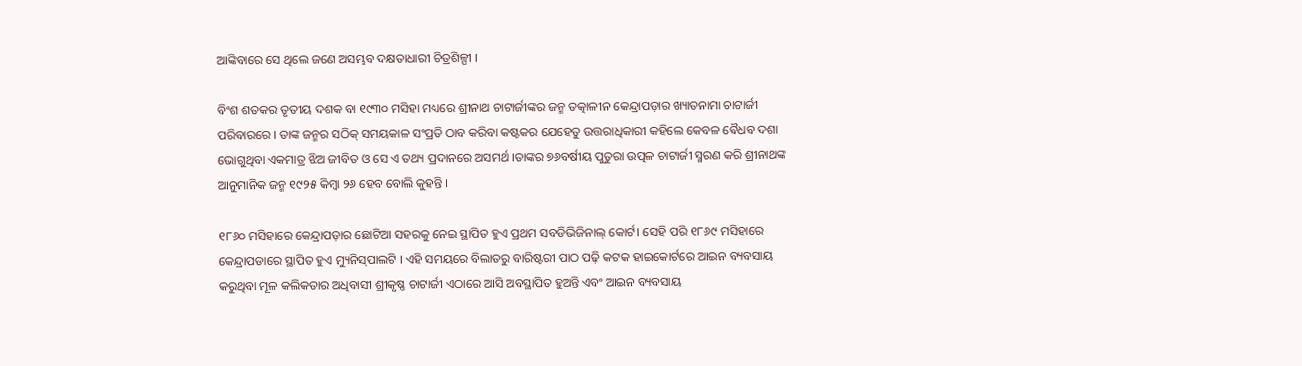ଆଙ୍କିବାରେ ସେ ଥିଲେ ଜଣେ ଅସମ୍ଭବ ଦକ୍ଷତାଧାରୀ ଚିତ୍ରଶିଳ୍ପୀ ।

ବିଂଶ ଶତକର ତୃତୀୟ ଦଶକ ବା ୧୯୩୦ ମସିହା ମଧ୍ୟରେ ଶ୍ରୀନାଥ ଚାଟାର୍ଜୀଙ୍କର ଜନ୍ମ ତତ୍କାଳୀନ କେନ୍ଦ୍ରାପଡ଼ାର ଖ୍ୟାତନାମା ଚାଟାର୍ଜୀ ପରିବାରରେ । ତାଙ୍କ ଜନ୍ମର ସଠିକ୍ ସମୟକାଳ ସଂପ୍ରତି ଠାବ କରିବା କଷ୍ଟକର ଯେହେତୁ ଉତ୍ତରାଧିକାରୀ କହିଲେ କେବଳ ଵୈଧବ ଦଶା ଭୋଗୁଥିବା ଏକମାତ୍ର ଝିଅ ଜୀବିତ ଓ ସେ ଏ ତଥ୍ୟ ପ୍ରଦାନରେ ଅସମର୍ଥ ।ତାଙ୍କର ୭୬ବର୍ଷୀୟ ପୁତୁରା ଉତ୍ପଳ ଚାଟାର୍ଜୀ ସ୍ମରଣ କରି ଶ୍ରୀନାଥଙ୍କ ଆନୁମାନିକ ଜନ୍ମ ୧୯୨୫ କିମ୍ୱା ୨୬ ହେବ ବୋଲି କୁହନ୍ତି ।

୧୮୬୦ ମସିହାରେ କେନ୍ଦ୍ରାପଡ଼ାର ଛୋଟିଆ ସହରକୁ ନେଇ ସ୍ଥାପିତ ହୁଏ ପ୍ରଥମ ସବଡିଭିଜିନାଲ୍ କୋର୍ଟ। ସେହି ପରି ୧୮୬୯ ମସିହାରେ କେନ୍ଦ୍ରାପଡାରେ ସ୍ଥାପିତ ହୁଏ ମ୍ୟୁନିସ୍‌ପାଲଟି । ଏହି ସମୟରେ ବିଲାତରୁ ବାରିଷ୍ଟରୀ ପାଠ ପଢ଼ି କଟକ ହାଇକୋର୍ଟରେ ଆଇନ ବ୍ୟବସାୟ କରୁଥିବା ମୂଳ କଲିକତାର ଅଧିବାସୀ ଶ୍ରୀକୃଷ୍ଣ ଚାଟାର୍ଜୀ ଏଠାରେ ଆସି ଅବସ୍ଥାପିତ ହୁଅନ୍ତି ଏବଂ ଆଇନ ବ୍ୟବସାୟ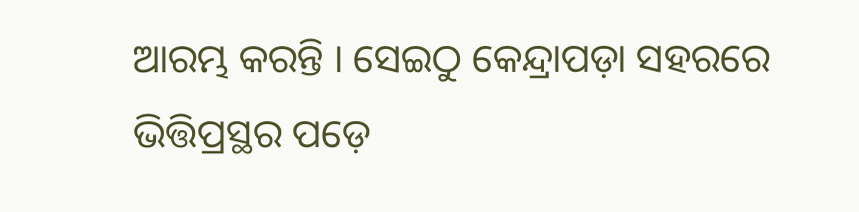ଆରମ୍ଭ କରନ୍ତି । ସେଇଠୁ କେନ୍ଦ୍ରାପଡ଼ା ସହରରେ ଭିତ୍ତିପ୍ରସ୍ଥର ପଡ଼େ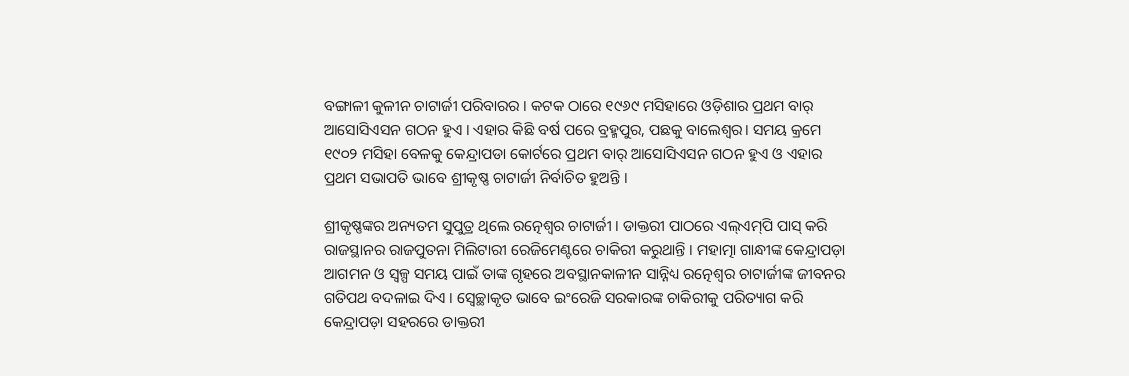ବଙ୍ଗାଳୀ କୁଳୀନ ଚାଟାର୍ଜୀ ପରିବାରର । କଟକ ଠାରେ ୧୯୬୯ ମସିହାରେ ଓଡ଼ିଶାର ପ୍ରଥମ ବାର୍ ଆସୋସିଏସନ ଗଠନ ହୁଏ । ଏହାର କିଛି ବର୍ଷ ପରେ ବ୍ରହ୍ମପୁର, ପଛକୁ ବାଲେଶ୍ଵର। ସମୟ କ୍ରମେ ୧୯୦୨ ମସିହା ବେଳକୁ କେନ୍ଦ୍ରାପଡା କୋର୍ଟରେ ପ୍ରଥମ ବାର୍ ଆସୋସିଏସନ ଗଠନ ହୁଏ ଓ ଏହାର ପ୍ରଥମ ସଭାପତି ଭାବେ ଶ୍ରୀକୃଷ୍ଣ ଚାଟାର୍ଜୀ ନିର୍ବାଚିତ ହୁଅନ୍ତି ।

ଶ୍ରୀକୃଷ୍ଣଙ୍କର ଅନ୍ୟତମ ସୁପୁତ୍ର ଥିଲେ ରତ୍ନେଶ୍ୱର ଚାଟାର୍ଜୀ । ଡାକ୍ତରୀ ପାଠରେ ଏଲ୍ଏମ୍‌ପି ପାସ୍‌ କରି ରାଜସ୍ଥାନର ରାଜପୁତନା ମିଲିଟାରୀ ରେଜିମେଣ୍ଟରେ ଚାକିରୀ କରୁଥାନ୍ତି । ମହାତ୍ମା ଗାନ୍ଧୀଙ୍କ କେନ୍ଦ୍ରାପଡ଼ା ଆଗମନ ଓ ସ୍ୱଳ୍ପ ସମୟ ପାଇଁ ତାଙ୍କ ଗୃହରେ ଅବସ୍ଥାନକାଳୀନ ସାନ୍ନିଧ୍ୟ ରତ୍ନେଶ୍ୱର ଚାଟାର୍ଜୀଙ୍କ ଜୀବନର ଗତିପଥ ବଦଳାଇ ଦିଏ । ସ୍ବେଚ୍ଛାକୃତ ଭାବେ ଇଂରେଜି ସରକାରଙ୍କ ଚାକିରୀକୁ ପରିତ୍ୟାଗ କରି କେନ୍ଦ୍ରାପଡ଼ା ସହରରେ ଡାକ୍ତରୀ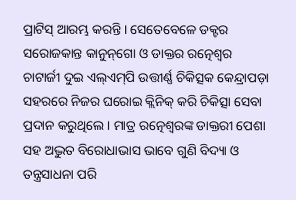ପ୍ରାଟିସ୍‌ ଆରମ୍ଭ କରନ୍ତି । ସେତେବେଳେ ଡକ୍ଟର ସରୋଜକାନ୍ତ କାନୁନ୍‌ଗୋ ଓ ଡାକ୍ତର ରତ୍ନେଶ୍ୱର ଚାଟାର୍ଜୀ ଦୁଇ ଏଲ୍ଏମ୍‌ପି ଉତ୍ତୀର୍ଣ୍ଣ ଚିକିତ୍ସକ କେନ୍ଦ୍ରାପଡ଼ା ସହରରେ ନିଜର ଘରୋଇ କ୍ଲିନିକ୍ କରି ଚିକିତ୍ସା ସେବା ପ୍ରଦାନ କରୁଥିଲେ । ମାତ୍ର ରତ୍ନେଶ୍ୱରଙ୍କ ଡାକ୍ତରୀ ପେଶା ସହ ଅଦ୍ଭୁତ ବିରୋଧାଭାସ ଭାବେ ଗୁଣି ବିଦ୍ୟା ଓ ତନ୍ତ୍ରସାଧନା ପରି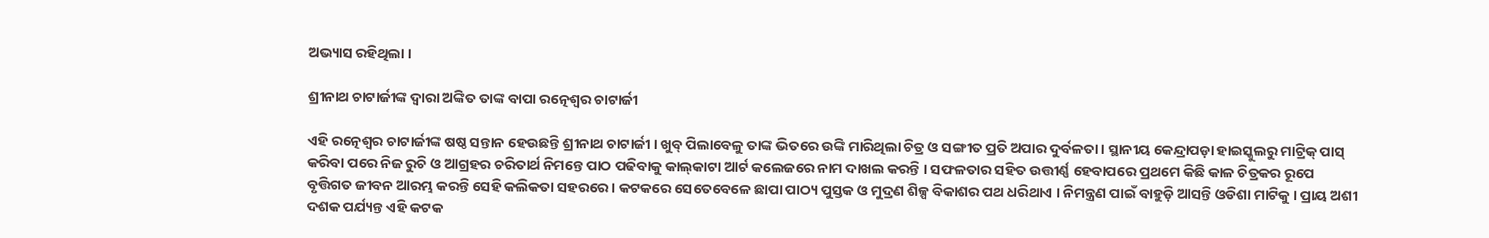ଅଭ୍ୟାସ ରହିଥିଲା ।

ଶ୍ରୀନାଥ ଚାଟାର୍ଜୀଙ୍କ ଦ୍ୱାରା ଅଙ୍କିତ ତାଙ୍କ ବାପା ରତ୍ନେଶ୍ୱର ଚାଟାର୍ଜୀ

ଏହି ରତ୍ନେଶ୍ୱର ଚାଟାର୍ଜୀଙ୍କ ଷଷ୍ଠ ସନ୍ତାନ ହେଉଛନ୍ତି ଶ୍ରୀନାଥ ଚାଟାର୍ଜୀ । ଖୁବ୍ ପିଲାବେଳୁ ତାଙ୍କ ଭିତରେ ଉଙ୍କି ମାରିଥିଲା ଚିତ୍ର ଓ ସଙ୍ଗୀତ ପ୍ରତି ଅପାର ଦୁର୍ବଳତା । ସ୍ଥାନୀୟ କେନ୍ଦ୍ରାପଡ଼ା ହାଇସ୍କୁଲରୁ ମାଟ୍ରିକ୍ ପାସ୍‌ କରିବା ପରେ ନିଜ ରୁଚି ଓ ଆଗ୍ରହର ଚରିତାର୍ଥ ନିମନ୍ତେ ପାଠ ପଢିବାକୁ କାଲ୍‌କାଟା ଆର୍ଟ କଲେଜରେ ନାମ ଦାଖଲ କରନ୍ତି । ସଫଳତାର ସହିତ ଉତ୍ତୀର୍ଣ୍ଣ ହେବାପରେ ପ୍ରଥମେ କିଛି କାଳ ଚିତ୍ରକର ରୂପେ ବୃତ୍ତିଗତ ଜୀବନ ଆରମ୍ଭ କରନ୍ତି ସେହି କଲିକତା ସହରରେ । କଟକରେ ସେତେବେଳେ ଛାପା ପାଠ୍ୟ ପୁସ୍ତକ ଓ ମୁଦ୍ରଣ ଶିଳ୍ପ ବିକାଶର ପଥ ଧରିଥାଏ । ନିମନ୍ତ୍ରଣ ପାଇଁ ବାହୁଡ଼ି ଆସନ୍ତି ଓଡିଶା ମାଟିକୁ । ପ୍ରାୟ ଅଶୀ ଦଶକ ପର୍ଯ୍ୟନ୍ତ ଏହି କଟକ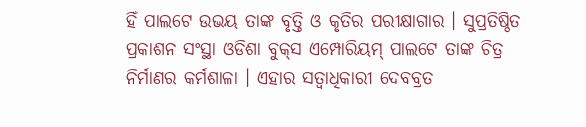ହିଁ ପାଲଟେ ଉଭୟ ତାଙ୍କ ବୃତ୍ତି ଓ କୃତିର ପରୀକ୍ଷାଗାର । ସୁପ୍ରତିଷ୍ଠିତ ପ୍ରକାଶନ ସଂସ୍ଥା ଓଡିଶା ବୁକ୍‌ସ ଏମ୍ପୋରିୟମ୍ ପାଲଟେ ତାଙ୍କ ଚିତ୍ର ନିର୍ମାଣର କର୍ମଶାଳା । ଏହାର ସତ୍ୱାଧିକାରୀ ଦେବବ୍ରତ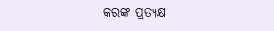କରଙ୍କ ପ୍ରତ୍ୟକ୍ଷ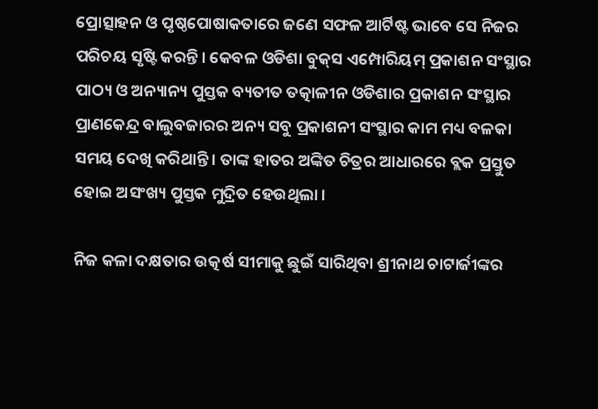ପ୍ରୋତ୍ସାହନ ଓ ପୃଷ୍ଠପୋଷାକତାରେ ଜଣେ ସଫଳ ଆର୍ଟିଷ୍ଟ ଭାବେ ସେ ନିଜର ପରିଚୟ ସୃଷ୍ଟି କରନ୍ତି । କେବଳ ଓଡିଶା ବୁକ୍‌ସ ଏମ୍ପୋରିୟମ୍ ପ୍ରକାଶନ ସଂସ୍ଥାର ପାଠ୍ୟ ଓ ଅନ୍ୟାନ୍ୟ ପୁସ୍ତକ ବ୍ୟତୀତ ତତ୍କାଳୀନ ଓଡିଶାର ପ୍ରକାଶନ ସଂସ୍ଥାର ପ୍ରାଣକେନ୍ଦ୍ର ବାଲୁବଜାରର ଅନ୍ୟ ସବୁ ପ୍ରକାଶନୀ ସଂସ୍ଥାର କାମ ମଧ୍ୟ ବଳକା ସମୟ ଦେଖି କରିଥାନ୍ତି । ତାଙ୍କ ହାତର ଅଙ୍କିତ ଚିତ୍ରର ଆଧାରରେ ବ୍ଲକ ପ୍ରସ୍ତୁତ ହୋଇ ଅସଂଖ୍ୟ ପୁସ୍ତକ ମୁଦ୍ରିତ ହେଉଥିଲା ।

ନିଜ କଳା ଦକ୍ଷତାର ଉତ୍କର୍ଷ ସୀମାକୁ ଛୁଇଁ ସାରିଥିବା ଶ୍ରୀନାଥ ଚାଟାର୍ଜୀଙ୍କର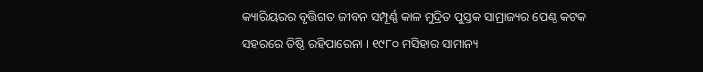କ୍ୟାରିୟରର ବୃତ୍ତିଗତ ଜୀବନ ସମ୍ପୂର୍ଣ୍ଣ କାଳ ମୁଦ୍ରିତ ପୁସ୍ତକ ସାମ୍ରାଜ୍ୟର ପେଣ୍ଠ କଟକ ସହରରେ ତିଷ୍ଠି ରହିପାରେନା । ୧୯୮୦ ମସିହାର ସାମାନ୍ୟ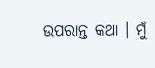ଉପରାନ୍ତ କଥା । ମୁଁ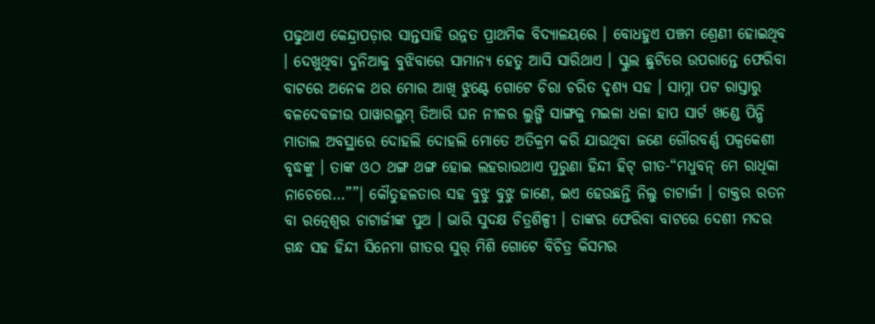ପଢୁଥାଏ କେନ୍ଦ୍ରାପଡ଼ାର ସାନ୍ତସାହି ଉନ୍ନତ ପ୍ରାଥମିକ ବିଦ୍ୟାଳୟରେ । ବୋଧହୁଏ ପଞ୍ଚମ ଶ୍ରେଣୀ ହୋଇଥିବ । ଦେଖୁଥିବା ଦୁନିଆକୁ ବୁଝିବାରେ ସାମାନ୍ୟ ହେତୁ ଆସି ସାରିଥାଏ । ସ୍କୁଲ ଛୁଟିରେ ଉପରାନ୍ତେ ଫେରିବା ବାଟରେ ଅନେକ ଥର ମୋର ଆଖି ଝୁଣ୍ଟେ ଗୋଟେ ଚିରା ଚରିତ ଦୃଶ୍ୟ ସହ । ସାମ୍ନା ପଟ ରାସ୍ତାରୁ ବଳଦେବଜୀଉ ପାୱାରଲୁମ୍ ତିଆରି ଘନ ନୀଳର ଲୁଙ୍ଗି ସାଙ୍ଗକୁ ମଇଳା ଧଳା ହାପ ସାର୍ଟ ଖଣ୍ଡେ ପିନ୍ଧି ମାତାଲ ଅବସ୍ଥାରେ ଦୋହଲି ଦୋହଲି ମୋତେ ଅତିକ୍ରମ କରି ଯାଉଥିବା ଜଣେ ଗୌରବର୍ଣ୍ଣ ପକ୍ୱକେଶୀ ବୃଦ୍ଧଙ୍କୁ । ତାଙ୍କ ଓଠ ଥଙ୍ଗ ଥଙ୍ଗ ହୋଇ ଲହରାଉଥାଏ ପୁରୁଣା ହିନ୍ଦୀ ହିଟ୍ ଗୀତ-“ମଧୁବନ୍ ମେ ରାଧିକା ନାଚେରେ…””। କୌତୁହଳତାର ସହ ବୁଝୁ ବୁଝୁ ଜାଣେ, ଇଏ ହେଉଛନ୍ତି ନିଲୁ ଚାଟାର୍ଜୀ । ଡାକ୍ତର ରତନ ବା ରତ୍ନେଶ୍ୱର ଚାଟାର୍ଜୀଙ୍କ ପୁଅ । ଭାରି ସୁଦକ୍ଷ ଚିତ୍ରଶିଳ୍ପୀ । ତାଙ୍କର ଫେରିବା ବାଟରେ ଦେଶୀ ମଦର ଗନ୍ଧ ସହ ହିନ୍ଦୀ ସିନେମା ଗୀତର ସୁର୍ ମିଶି ଗୋଟେ ବିଚିତ୍ର କିସମର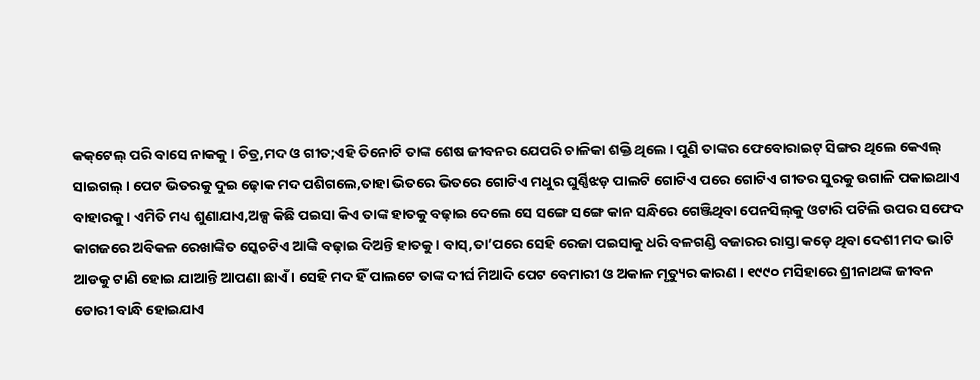କକ୍‌ଟେଲ୍‌ ପରି ବାସେ ନାକକୁ । ଚିତ୍ର,ମଦ ଓ ଗୀତ;ଏହି ତିନୋଟି ତାଙ୍କ ଶେଷ ଜୀବନର ଯେପରି ଚାଳିକା ଶକ୍ତି ଥିଲେ । ପୁଣି ତାଙ୍କର ଫେବୋରାଇଟ୍ ସିଙ୍ଗର ଥିଲେ କେଏଲ୍ ସାଇଗଲ୍ । ପେଟ ଭିତରକୁ ଦୁଇ ଢ଼ୋକ ମଦ ପଶିଗଲେ,ତାହା ଭିତରେ ଭିତରେ ଗୋଟିଏ ମଧୁର ଘୁର୍ଣ୍ଣିଝଡ଼ ପାଲଟି ଗୋଟିଏ ପରେ ଗୋଟିଏ ଗୀତର ସୁରକୁ ଉଗାଳି ପକାଇଥାଏ ବାହାରକୁ । ଏମିତି ମଧ୍ୟ ଶୁଣାଯାଏ,ଅଳ୍ପ କିଛି ପଇସା କିଏ ତାଙ୍କ ହାତକୁ ବଢ଼ାଇ ଦେଲେ ସେ ସଙ୍ଗେ ସଙ୍ଗେ କାନ ସନ୍ଧିରେ ଗେଞ୍ଜିଥିବା ପେନସିଲ୍‌କୁ ଓଟାରି ପଟିଲି ଉପର ସଫେଦ କାଗଜରେ ଅବିକଳ ରେଖାଙ୍କିତ ସ୍କେଚଟିଏ ଆଙ୍କି ବଢ଼ାଇ ଦିଅନ୍ତି ହାତକୁ । ବାସ୍,ତା’ପରେ ସେହି ରେଜା ପଇସାକୁ ଧରି ବଳଗଣ୍ଡି ବଜାରର ରାସ୍ତା କଡ଼େ ଥିବା ଦେଶୀ ମଦ ଭାଟି ଆଡକୁ ଟାଣି ହୋଇ ଯାଆନ୍ତି ଆପଣା ଛାଏଁ । ସେହି ମଦ ହିଁ ପାଲଟେ ତାଙ୍କ ଦୀର୍ଘ ମିଆଦି ପେଟ ବେମାରୀ ଓ ଅକାଳ ମୃତ୍ୟୁର କାରଣ । ୧୯୯୦ ମସିହାରେ ଶ୍ରୀନାଥଙ୍କ ଜୀବନ ଡୋରୀ ବାନ୍ଧି ହୋଇଯାଏ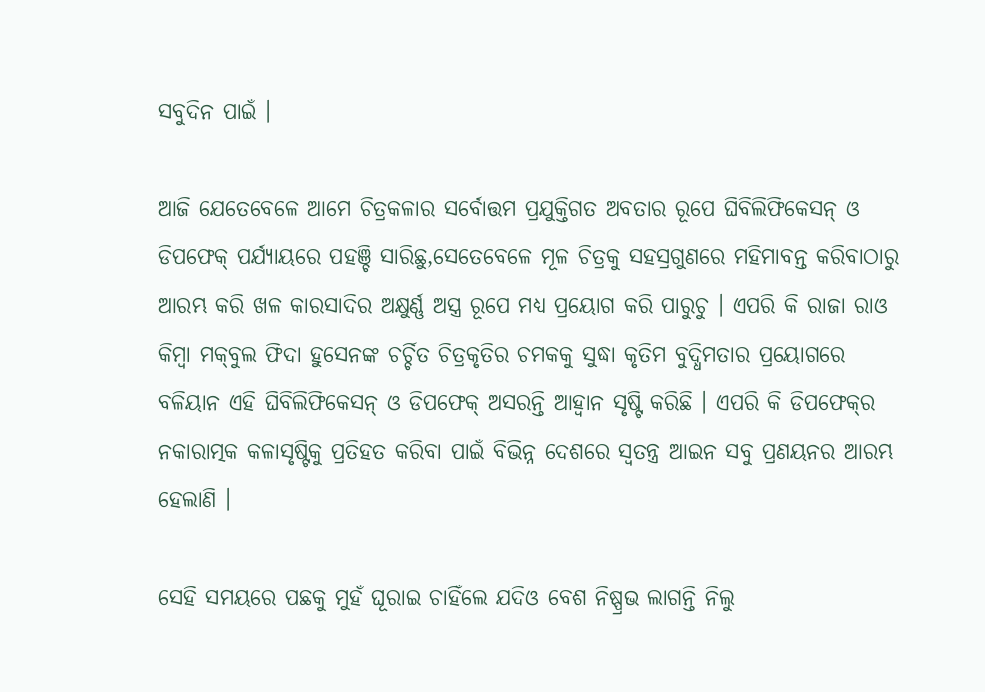ସବୁଦିନ ପାଇଁ ।

ଆଜି ଯେତେବେଳେ ଆମେ ଚିତ୍ରକଳାର ସର୍ବୋତ୍ତମ ପ୍ରଯୁକ୍ତିଗତ ଅବତାର ରୂପେ ଘିବିଲିଫିକେସନ୍‌ ଓ ଡିପଫେକ୍ ପର୍ଯ୍ୟାୟରେ ପହଞ୍ଚି ସାରିଛୁ,ସେତେବେଳେ ମୂଳ ଚିତ୍ରକୁ ସହସ୍ରଗୁଣରେ ମହିମାବନ୍ତ କରିବାଠାରୁ ଆରମ୍ଭ କରି ଖଳ କାରସାଦିର ଅକ୍ଷୁର୍ଣ୍ଣ ଅସ୍ତ୍ର ରୂପେ ମଧ୍ୟ ପ୍ରୟୋଗ କରି ପାରୁଚୁ । ଏପରି କି ରାଜା ରାଓ କିମ୍ବା ମକ୍‌ବୁଲ ଫିଦା ହୁସେନଙ୍କ ଚର୍ଚ୍ଚିତ ଚିତ୍ରକୃତିର ଚମକକୁ ସୁଦ୍ଧା କୃତିମ ବୁଦ୍ଧିମତାର ପ୍ରୟୋଗରେ ବଳିୟାନ ଏହି ଘିବିଲିଫିକେସନ୍‌ ଓ ଡିପଫେକ୍ ଅସରନ୍ତି ଆହ୍ୱାନ ସୃଷ୍ଟି କରିଛି । ଏପରି କି ଡିପଫେକ୍‌ର ନକାରାତ୍ମକ କଳାସୃଷ୍ଟିକୁ ପ୍ରତିହତ କରିବା ପାଇଁ ବିଭିନ୍ନ ଦେଶରେ ସ୍ୱତନ୍ତ୍ର ଆଇନ ସବୁ ପ୍ରଣୟନର ଆରମ୍ଭ ହେଲାଣି ।

ସେହି ସମୟରେ ପଛକୁ ମୁହଁ ଘୂରାଇ ଚାହିଁଲେ ଯଦିଓ ବେଶ ନିଷ୍ପ୍ରଭ ଲାଗନ୍ତି ନିଲୁ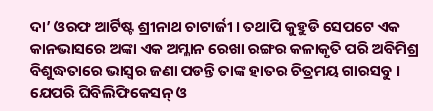ଦା’ ଓରଫ ଆର୍ଟିଷ୍ଟ ଶ୍ରୀନାଥ ଚାଟାର୍ଜୀ । ତଥାପି କୁହୁଡି ସେପଟେ ଏକ କାନଭାସରେ ଅଙ୍କା ଏକ ଅମ୍ଳାନ ରେଖା ରଙ୍ଗର କଳାକୃତି ପରି ଅବିମିଶ୍ର ବିଶୁଦ୍ଧତାରେ ଭାସ୍ଵର ଜଣା ପଡନ୍ତି ତାଙ୍କ ହାତର ଚିତ୍ରମୟ ଗାରସବୁ । ଯେପରି ଘିବିଲିଫିକେସନ୍‌ ଓ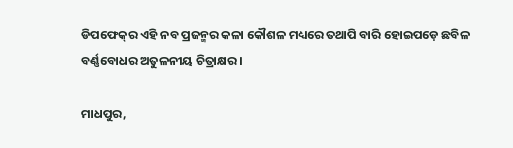ଡିପଫେକ୍‌ର ଏହି ନବ ପ୍ରଜନ୍ମର କଳା କୌଶଳ ମଧ୍ୟରେ ତଥାପି ବାରି ହୋଇପଡ଼େ ଛବିଳ ବର୍ଣ୍ଣବୋଧର ଅତୁଳନୀୟ ଚିତ୍ରାକ୍ଷର ।

ମାଧପୁର,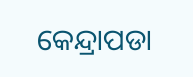କେନ୍ଦ୍ରାପଡା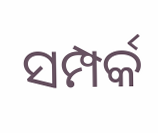ସମ୍ପର୍କ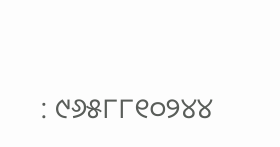: ୯୬୫୮୮୧୦୨୪୪